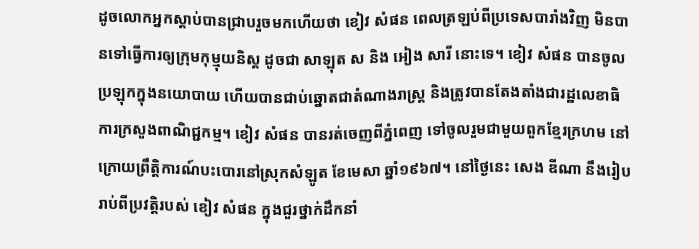ដូចលោកអ្នកស្តាប់បានជ្រាបរួចមកហើយថា ខៀវ សំផន ពេលត្រឡប់ពីប្រទេសបារាំងវិញ មិនបានទៅធ្វើការឲ្យក្រុមកុម្មុយនិស្ត ដូចជា សាឡុត ស និង អៀង សារី នោះទេ។ ខៀវ សំផន បានចូលប្រឡុកក្នុងនយោបាយ ហើយបានជាប់ឆ្នោតជាតំណាងរាស្រ្ត និងត្រូវបានតែងតាំងជារដ្ឋលេខាធិការក្រសួងពាណិជ្ជកម្ម។ ខៀវ សំផន បានរត់ចេញពីភ្នំពេញ ទៅចូលរួមជាមួយពួកខ្មែរក្រហម នៅក្រោយព្រឹត្តិការណ៍បះបោរនៅស្រុកសំឡូត ខែមេសា ឆ្នាំ១៩៦៧។ នៅថ្ងៃនេះ សេង ឌីណា នឹងរៀបរាប់ពីប្រវត្តិរបស់ ខៀវ សំផន ក្នុងជួរថ្នាក់ដឹកនាំ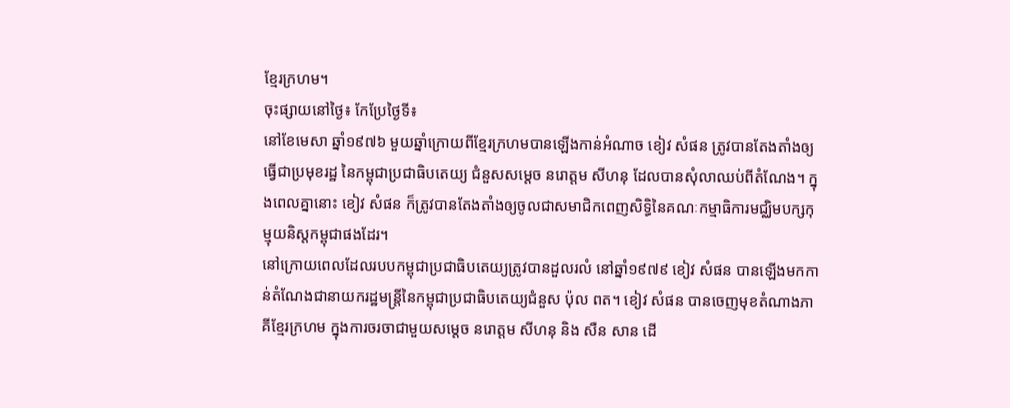ខ្មែរក្រហម។
ចុះផ្សាយនៅថ្ងៃ៖ កែប្រែថ្ងៃទី៖
នៅខែមេសា ឆ្នាំ១៩៧៦ មួយឆ្នាំក្រោយពីខ្មែរក្រហមបានឡើងកាន់អំណាច ខៀវ សំផន ត្រូវបានតែងតាំងឲ្យធ្វើជាប្រមុខរដ្ឋ នៃកម្ពុជាប្រជាធិបតេយ្យ ជំនួសសម្តេច នរោត្តម សីហនុ ដែលបានសុំលាឈប់ពីតំណែង។ ក្នុងពេលគ្នានោះ ខៀវ សំផន ក៏ត្រូវបានតែងតាំងឲ្យចូលជាសមាជិកពេញសិទ្ធិនៃគណៈកម្មាធិការមជ្ឈិមបក្សកុម្មុយនិស្តកម្ពុជាផងដែរ។
នៅក្រោយពេលដែលរបបកម្ពុជាប្រជាធិបតេយ្យត្រូវបានដួលរលំ នៅឆ្នាំ១៩៧៩ ខៀវ សំផន បានឡើងមកកាន់តំណែងជានាយករដ្ឋមន្រ្តីនៃកម្ពុជាប្រជាធិបតេយ្យជំនួស ប៉ុល ពត។ ខៀវ សំផន បានចេញមុខតំណាងភាគីខ្មែរក្រហម ក្នុងការចរចាជាមួយសម្តេច នរោត្តម សីហនុ និង សឺន សាន ដើ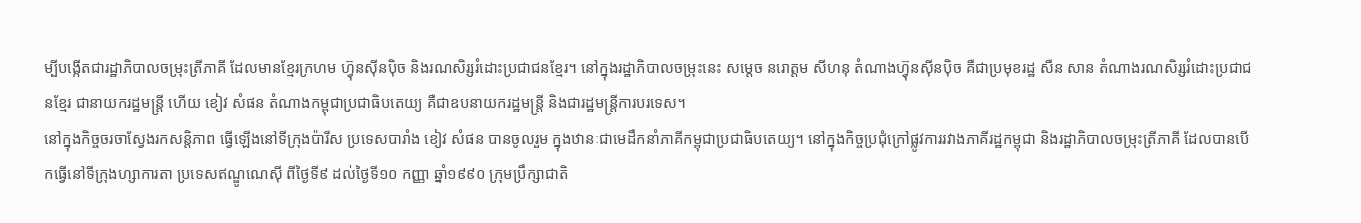ម្បីបង្កើតជារដ្ឋាភិបាលចម្រុះត្រីភាគី ដែលមានខ្មែរក្រហម ហ្វ៊ុនស៊ីនប៉ិច និងរណសិរ្សរំដោះប្រជាជនខ្មែរ។ នៅក្នុងរដ្ឋាភិបាលចម្រុះនេះ សម្តេច នរោត្តម សីហនុ តំណាងហ្វ៊ុនស៊ីនប៉ិច គឺជាប្រមុខរដ្ឋ សឺន សាន តំណាងរណសិរ្សរំដោះប្រជាជនខ្មែរ ជានាយករដ្ឋមន្រ្តី ហើយ ខៀវ សំផន តំណាងកម្ពុជាប្រជាធិបតេយ្យ គឺជាឧបនាយករដ្ឋមន្រ្តី និងជារដ្ឋមន្រ្តីការបរទេស។
នៅក្នុងកិច្ចចរចាស្វែងរកសន្តិភាព ធ្វើឡើងនៅទីក្រុងប៉ារីស ប្រទេសបារាំង ខៀវ សំផន បានចូលរួម ក្នុងឋានៈជាមេដឹកនាំភាគីកម្ពុជាប្រជាធិបតេយ្យ។ នៅក្នុងកិច្ចប្រជុំក្រៅផ្លូវការរវាងភាគីរដ្ឋកម្ពុជា និងរដ្ឋាភិបាលចម្រុះត្រីភាគី ដែលបានបើកធ្វើនៅទីក្រុងហ្សាការតា ប្រទេសឥណ្ឌូណេស៊ី ពីថ្ងៃទី៩ ដល់ថ្ងៃទី១០ កញ្ញា ឆ្នាំ១៩៩០ ក្រុមប្រឹក្សាជាតិ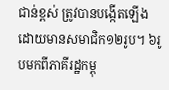ជាន់ខ្ពស់ ត្រូវបានបង្កើតឡើង ដោយមានសមាជិក១២រូប។ ៦រូបមកពីភាគីរដ្ឋកម្ពុ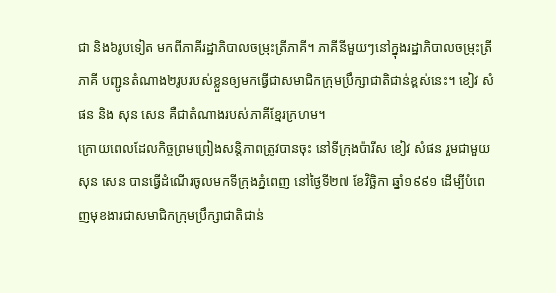ជា និង៦រូបទៀត មកពីភាគីរដ្ឋាភិបាលចម្រុះត្រីភាគី។ ភាគីនីមួយៗនៅក្នុងរដ្ឋាភិបាលចម្រុះត្រីភាគី បញ្ជូនតំណាង២រូបរបស់ខ្លួនឲ្យមកធ្វើជាសមាជិកក្រុមប្រឹក្សាជាតិជាន់ខ្ពស់នេះ។ ខៀវ សំផន និង សុន សេន គឺជាតំណាងរបស់ភាគីខ្មែរក្រហម។
ក្រោយពេលដែលកិច្ចព្រមព្រៀងសន្តិភាពត្រូវបានចុះ នៅទីក្រុងប៉ារីស ខៀវ សំផន រួមជាមួយ សុន សេន បានធ្វើដំណើរចូលមកទីក្រុងភ្នំពេញ នៅថ្ងៃទី២៧ ខែវិច្ឆិកា ឆ្នាំ១៩៩១ ដើម្បីបំពេញមុខងារជាសមាជិកក្រុមប្រឹក្សាជាតិជាន់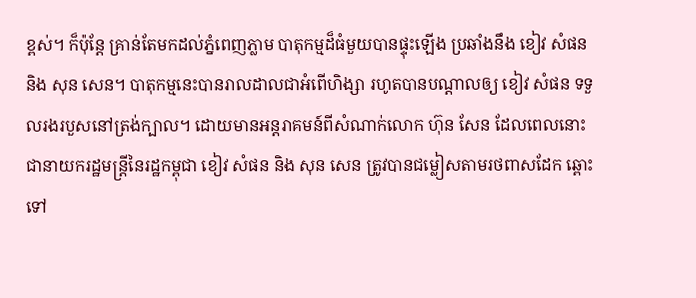ខ្ពស់។ ក៏ប៉ុន្តែ គ្រាន់តែមកដល់ភ្នំពេញភ្លាម បាតុកម្មដ៏ធំមួយបានផ្ទុះឡើង ប្រឆាំងនឹង ខៀវ សំផន និង សុន សេន។ បាតុកម្មនេះបានរាលដាលជាអំពើហិង្សា រហូតបានបណ្តាលឲ្យ ខៀវ សំផន ទទួលរងរបួសនៅត្រង់ក្បាល។ ដោយមានអន្តរាគមន៍ពីសំណាក់លោក ហ៊ុន សែន ដែលពេលនោះជានាយករដ្ឋមន្រ្តីនៃរដ្ឋកម្ពុជា ខៀវ សំផន និង សុន សេន ត្រូវបានជម្លៀសតាមរថពាសដែក ឆ្ពោះទៅ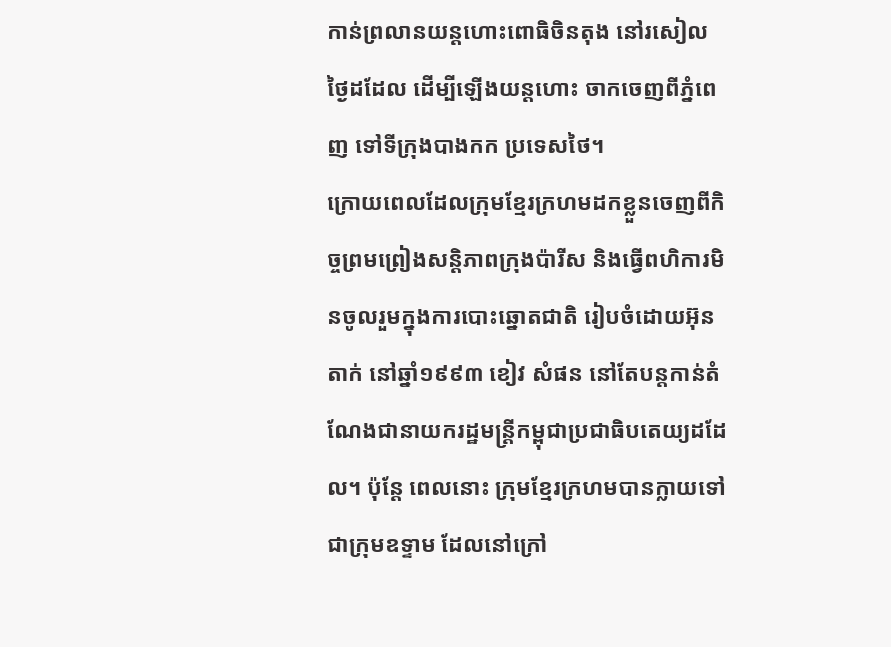កាន់ព្រលានយន្តហោះពោធិចិនតុង នៅរសៀលថ្ងៃដដែល ដើម្បីឡើងយន្តហោះ ចាកចេញពីភ្នំពេញ ទៅទីក្រុងបាងកក ប្រទេសថៃ។
ក្រោយពេលដែលក្រុមខ្មែរក្រហមដកខ្លួនចេញពីកិច្ចព្រមព្រៀងសន្តិភាពក្រុងប៉ារីស និងធ្វើពហិការមិនចូលរួមក្នុងការបោះឆ្នោតជាតិ រៀបចំដោយអ៊ុនតាក់ នៅឆ្នាំ១៩៩៣ ខៀវ សំផន នៅតែបន្តកាន់តំណែងជានាយករដ្ឋមន្រ្តីកម្ពុជាប្រជាធិបតេយ្យដដែល។ ប៉ុន្តែ ពេលនោះ ក្រុមខ្មែរក្រហមបានក្លាយទៅជាក្រុមឧទ្ទាម ដែលនៅក្រៅ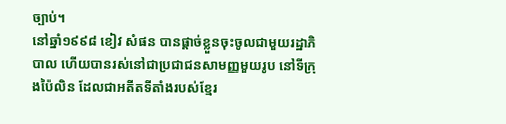ច្បាប់។
នៅឆ្នាំ១៩៩៨ ខៀវ សំផន បានផ្តាច់ខ្លួនចុះចូលជាមួយរដ្ឋាភិបាល ហើយបានរស់នៅជាប្រជាជនសាមញ្ញមួយរូប នៅទីក្រុងប៉ៃលិន ដែលជាអតីតទីតាំងរបស់ខ្មែរ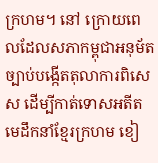ក្រហម។ នៅ ក្រោយពេលដែលសភាកម្ពុជាអនុម័តច្បាប់បង្កើតតុលាការពិសេស ដើម្បីកាត់ទោសអតីតមេដឹកនាំខ្មែរក្រហម ខៀ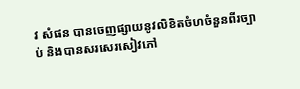វ សំផន បានចេញផ្សាយនូវលិខិតចំហចំនួនពីរច្បាប់ និងបានសរសេរសៀវភៅ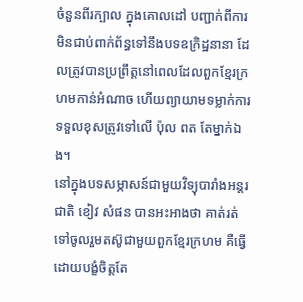ចំនួនពីរក្បាល ក្នុងគោលដៅ បញ្ជាក់ពីការមិនជាប់ពាក់ព័ន្ធទៅនឹងបទឧក្រិដ្ឋនានា ដែលត្រូវបានប្រព្រឹត្តនៅពេលដែលពួកខ្មែរក្រហមកាន់អំណាច ហើយព្យាយាមទម្លាក់ការទទួលខុសត្រូវទៅលើ ប៉ុល ពត តែម្នាក់ឯង។
នៅក្នុងបទសម្ភាសន៍ជាមួយវិទ្យុបារាំងអន្តរជាតិ ខៀវ សំផន បានអះអាងថា គាត់រត់ទៅចូលរួមតស៊ូជាមួយពួកខ្មែរក្រហម គឺធ្វើដោយបង្ខំចិត្តតែ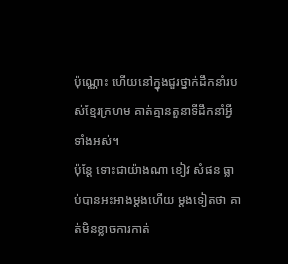ប៉ុណ្ណោះ ហើយនៅក្នុងជួរថ្នាក់ដឹកនាំរបស់ខ្មែរក្រហម គាត់គ្មានតួនាទីដឹកនាំអ្វីទាំងអស់។
ប៉ុន្តែ ទោះជាយ៉ាងណា ខៀវ សំផន ធ្លាប់បានអះអាងម្តងហើយ ម្តងទៀតថា គាត់មិនខ្លាចការកាត់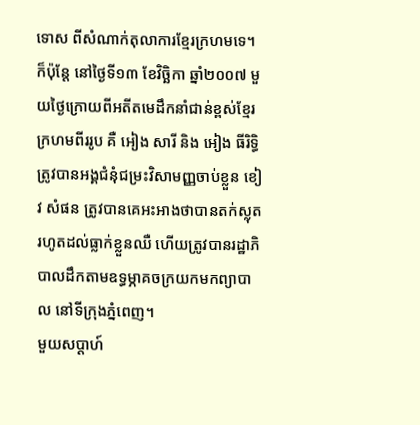ទោស ពីសំណាក់តុលាការខ្មែរក្រហមទេ។ ក៏ប៉ុន្តែ នៅថ្ងៃទី១៣ ខែវិច្ឆិកា ឆ្នាំ២០០៧ មួយថ្ងៃក្រោយពីអតីតមេដឹកនាំជាន់ខ្ពស់ខ្មែរក្រហមពីររូប គឺ អៀង សារី និង អៀង ធីរិទ្ធិ ត្រូវបានអង្គជំនុំជម្រះវិសាមញ្ញចាប់ខ្លួន ខៀវ សំផន ត្រូវបានគេអះអាងថាបានតក់ស្លុត រហូតដល់ធ្លាក់ខ្លួនឈឺ ហើយត្រូវបានរដ្ឋាភិបាលដឹកតាមឧទ្ធម្ភាគចក្រយកមកព្យាបាល នៅទីក្រុងភ្នំពេញ។
មួយសប្តាហ៍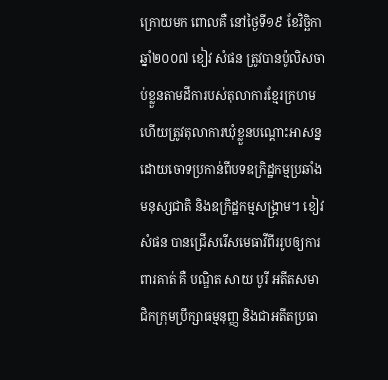ក្រោយមក ពោលគឺ នៅថ្ងៃទី១៩ ខែវិច្ឆិកា ឆ្នាំ២០០៧ ខៀវ សំផន ត្រូវបានប៉ូលិសចាប់ខ្លួនតាមដីការបស់តុលាការខ្មែរក្រហម ហើយត្រូវតុលាការឃុំខ្លួនបណ្តោះអាសន្ន ដោយចោទប្រកាន់ពីបទឧក្រិដ្ឋកម្មប្រឆាំងមនុស្សជាតិ និងឧក្រិដ្ឋកម្មសង្រ្គាម។ ខៀវ សំផន បានជ្រើសរើសមេធាវីពីររូបឲ្យការពារគាត់ គឺ បណ្ឌិត សាយ បូរី អតីតសមាជិកក្រុមប្រឹក្សាធម្មនុញ្ញ និងជាអតីតប្រធា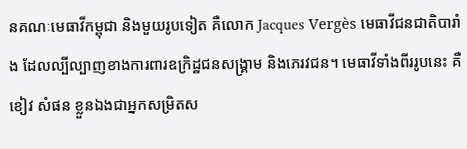នគណៈមេធាវីកម្ពុជា និងមួយរូបទៀត គឺលោក Jacques Vergès មេធាវីជនជាតិបារាំង ដែលល្បីល្បាញខាងការពារឧក្រិដ្ឋជនសង្រ្គាម និងភេរវជន។ មេធាវីទាំងពីររូបនេះ គឺ ខៀវ សំផន ខ្លួនឯងជាអ្នកសម្រិតស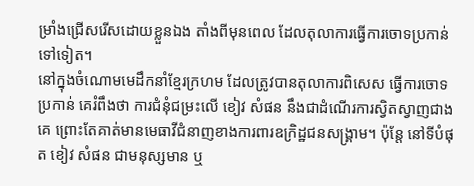ម្រាំងជ្រើសរើសដោយខ្លួនឯង តាំងពីមុនពេល ដែលតុលាការធ្វើការចោទប្រកាន់ទៅទៀត។
នៅក្នុងចំណោមមេដឹកនាំខ្មែរក្រហម ដែលត្រូវបានតុលាការពិសេស ធ្វើការចោទប្រកាន់ គេរំពឹងថា ការជំនុំជម្រះលើ ខៀវ សំផន នឹងជាដំណើរការស្វិតស្វាញជាងគេ ព្រោះតែគាត់មានមេធាវីជំនាញខាងការពារឧក្រិដ្ឋជនសង្រ្គាម។ ប៉ុន្តែ នៅទីបំផុត ខៀវ សំផន ជាមនុស្សមាន ឬ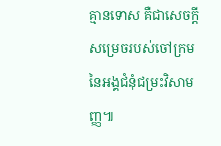គ្មានទោស គឺជាសេចក្តីសម្រេចរបស់ចៅក្រមនៃអង្គជំនុំជម្រះវិសាមញ្ញ៕